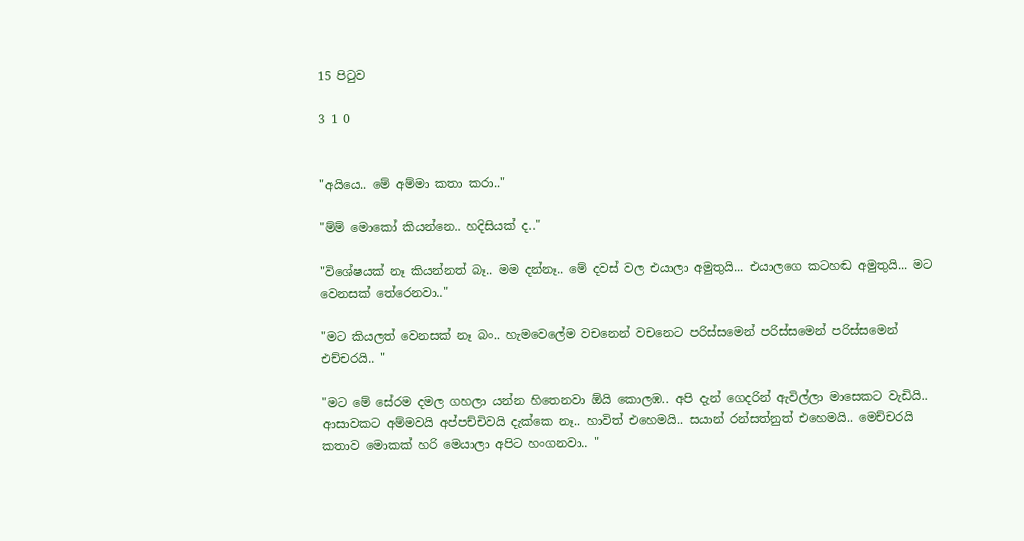15 පිටුව

3 1 0


"අයියෙ.. මේ අම්මා කතා කරා.."

"ම්ම් මොකෝ කියන්නෙ.. හදිසියක් ද.."

"විශේෂයක් නෑ කියන්නත් බෑ.. මම දන්නෑ.. මේ දවස් වල එයාලා අමුතුයි... එයාලගෙ කටහඬ අමුතුයි... මට වෙනසක් තේරෙනවා.."

"මට කියලත් වෙනසක් නෑ බං.. හැමවෙලේම වචනෙන් වචනෙට පරිස්සමෙන් පරිස්සමෙන් පරිස්සමෙන් එච්චරයි.. "

"මට මේ සේරම දමල ගහලා යන්න හිතෙනවා ඕයි කොලඹ.. අපි දැන් ගෙදරින් ඇවිල්ලා මාසෙකට වැඩියි.. ආසාවකට අම්මවයි අප්පච්චිවයි දැක්කෙ නෑ.. හාවිත් එහෙමයි.. සයාන් රන්සත්නුත් එහෙමයි.. මෙච්චරයි කතාව මොකක් හරි මෙයාලා අපිට හංගනවා.. "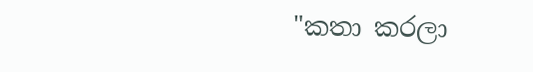"කතා කරලා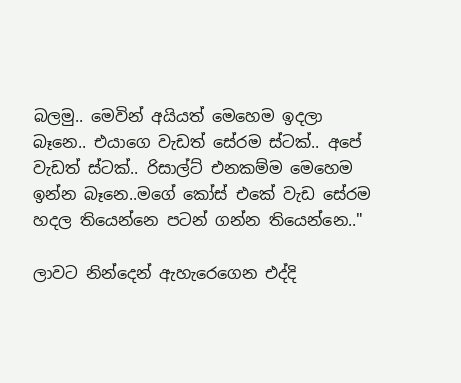බලමු.. මෙවින් අයියත් මෙහෙම ඉදලා බෑනෙ.. එයාගෙ වැඩත් සේරම ස්ටක්.. අපේ වැඩත් ස්ටක්.. රිසාල්ට් එනකම්ම මෙහෙම ඉන්න බෑනෙ..මගේ කෝස් එකේ වැඩ සේරම හදල තියෙන්නෙ පටන් ගන්න තියෙන්නෙ.."

ලාවට නින්දෙන් ඇහැරෙගෙන එද්දි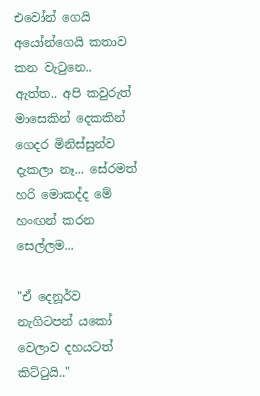එවෝන් ගෙයි අයෝන්ගෙයි කතාව කන වැටුනෙ.. ඇත්ත.. අපි කවුරුත් මාසෙකින් දෙකකින් ගෙදර මිනිස්සුන්ව දැකලා නෑ... සේරමත් හරි මොකද්ද මේ හංඟන් කරන සෙල්ලම...

"ඒ දෙනූර්ව නැගිටපන් යකෝ වෙලාව දහයටත් කිට්ටුයි.."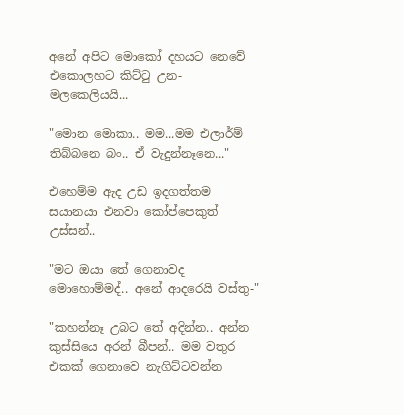අනේ අපිට මොකෝ දහයට නෙවේ එකොලහට කිට්ටු උන- මලකෙලියයි...

"මොන මොකා.. මම...මම එලාර්ම් තිබ්බනෙ බං.. ඒ වැදුන්නෑනෙ..."

එහෙම්ම ඇද උඩ ඉදගත්තම සයානයා එනවා කෝප්පෙකුත් උස්සන්..

"මට ඔයා තේ ගෙනාවද මොහොම්මද්.. අනේ ආදරෙයි වස්තු-"

"කහන්නෑ උබට තේ අදින්න.. අන්න කුස්සියෙ අරන් බීපන්.. මම වතුර එකක් ගෙනාවෙ නැගිට්ටවන්න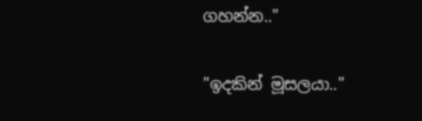ගහන්න.."

"ඉදකින් මූසලයා.."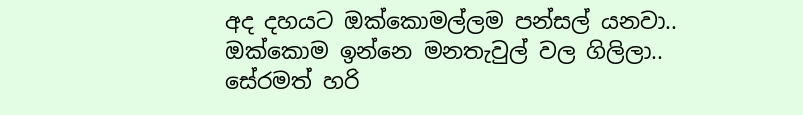අද දහයට ඔක්කොමල්ලම පන්සල් යනවා..
ඔක්කොම ඉන්නෙ මනතැවුල් වල ගිලිලා..
සේරමත් හරි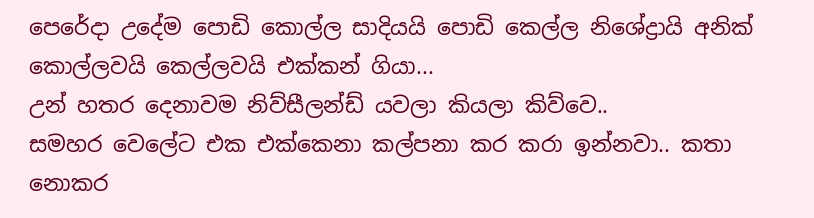පෙරේදා උදේම පොඩි කොල්ල සාදියයි පොඩි කෙල්ල නිශේද්‍රායි අනික් කොල්ලවයි කෙල්ලවයි එක්කන් ගියා...
උන් හතර දෙනාවම නිව්සීලන්ඩ් යවලා කියලා කිව්වෙ..
සමහර වෙලේට එක එක්කෙනා කල්පනා කර කරා ඉන්නවා.. කතා නොකර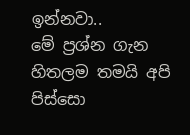ඉන්නවා..
මේ ප්‍රශ්න ගැන හිතලම තමයි අපි පිස්සො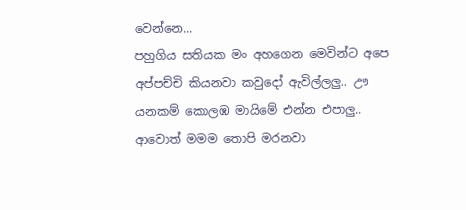වෙන්නෙ...
පහුගිය සතියක මං අහගෙන මෙවින්ට අපෙ අප්පච්චි කියනවා කවුදෝ ඇවිල්ලලු.. ඌ යනකම් කොලඹ මායිමේ එන්න එපාලු.. ආවොත් මමම තොපි මරනවා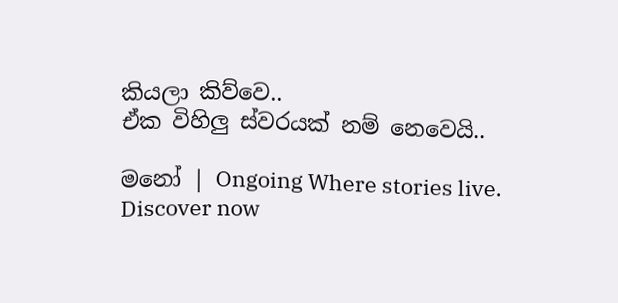කියලා කිව්වෙ..
ඒක විහිලු ස්වරයක් නම් නෙවෙයි..

මනෝ | Ongoing Where stories live. Discover now